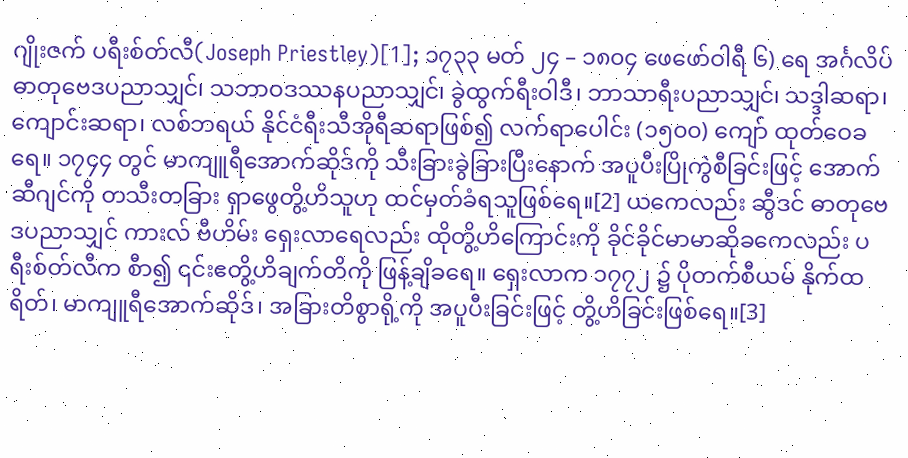ဂျိုးဇက် ပရီးစ်တ်လီ(Joseph Priestley)[1]; ၁၇၃၃ မတ် ၂၄ – ၁၈၀၄ ဖေဖော်ဝါရီ ၆) ရေ အင်္ဂလိပ် ဓာတုဗေဒပညာသျှင်၊ သဘာဝဒဿနပညာသျှင်၊ ခွဲထွက်ရီးဝါဒီ၊ ဘာသာရီးပညာသျှင်၊ သဒ္ဒါဆရာ၊ ကျောင်းဆရာ၊ လစ်ဘရယ် နိုင်ငံရီးသီအိုရီဆရာဖြစ်၍ လက်ရာပေါင်း (၁၅၀၀) ကျော် ထုတ်ဝေခရေ။ ၁၇၄၄ တွင် မာကျူရီအောက်ဆိုဒ်ကို သီးခြားခွဲခြားပြီးနောက် အပူပီးပြိုကွဲစီခြင်းဖြင့် အောက်ဆီဂျင်ကို တသီးတခြား ရှာဖွေတွိ့ဟိသူဟု ထင်မှတ်ခံရသူဖြစ်ရေ။[2] ယကေလည်း ဆွီဒင် ဓာတုဗေဒပညာသျှင် ကားလ် ဗီဟိမ်း ရှေးလာရေလည်း ထိုတွိ့ဟိကြောင်းကို ခိုင်ခိုင်မာမာဆိုခကေလည်း ပရီးစ်တ်လီက စီာ၍ ၎င်းဧတွိ့ဟိချက်တိကို ဖြန့်ချိခရေ။ ရှေးလာက ၁၇၇၂ ၌ ပိုတက်စီယမ် နိုက်ထရိတ်၊ မာကျူရီအောက်ဆိုဒ်၊ အခြားတိစွာရို့ကို အပူပီးခြင်းဖြင့် တွိ့ဟိခြင်းဖြစ်ရေ။[3]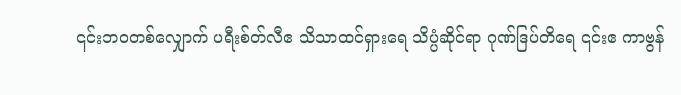၎င်းဘဝတစ်လျှောက် ပရီးစ်တ်လီဧ သိသာထင်ရှားရေ သိပ္ပံဆိုင်ရာ ဂုဏ်ဒြပ်တိရေ ၎င်းဧ ကာဗွန်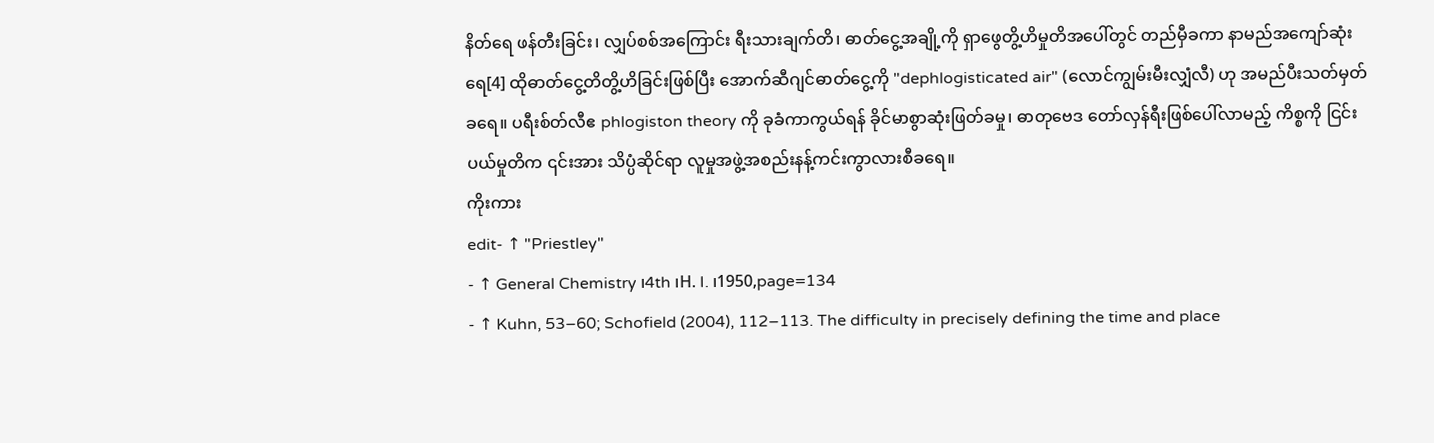နိတ်ရေ ဖန်တီးခြင်း၊ လျှပ်စစ်အကြောင်း ရီးသားချက်တိ၊ ဓာတ်ငွေ့အချို့ကို ရှာဖွေတွိ့ဟိမှုတိအပေါ်တွင် တည်မှီခကာ နာမည်အကျော်ဆုံးရေ[4] ထိုဓာတ်ငွေ့တိတွိ့ဟိခြင်းဖြစ်ပြီး အောက်ဆီဂျင်ဓာတ်ငွေ့ကို "dephlogisticated air" (လောင်ကျွမ်းမီးလျှံလီ) ဟု အမည်ပီးသတ်မှတ်ခရေ။ ပရီးစ်တ်လီဧ phlogiston theory ကို ခုခံကာကွယ်ရန် ခိုင်မာစွာဆုံးဖြတ်ခမှု၊ ဓာတုဗေဒ တော်လှန်ရီးဖြစ်ပေါ်လာမည့် ကိစ္စကို ငြင်းပယ်မှုတိက ၎င်းအား သိပ္ပံဆိုင်ရာ လူမှုအဖွဲ့အစည်းနန့်ကင်းကွာလားစီခရေ။
ကိုးကား
edit- ↑ "Priestley"
- ↑ General Chemistry ၊4th ၊H. I. ၊1950,page=134
- ↑ Kuhn, 53–60; Schofield (2004), 112–113. The difficulty in precisely defining the time and place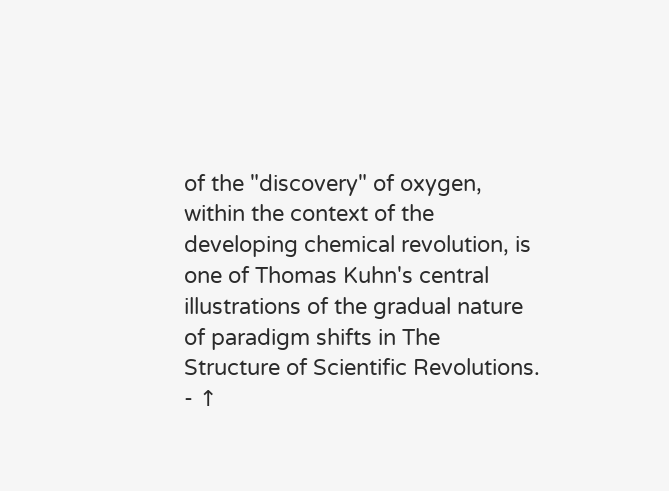of the "discovery" of oxygen, within the context of the developing chemical revolution, is one of Thomas Kuhn's central illustrations of the gradual nature of paradigm shifts in The Structure of Scientific Revolutions.
- ↑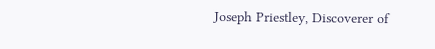Joseph Priestley, Discoverer of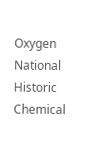Oxygen National Historic Chemical